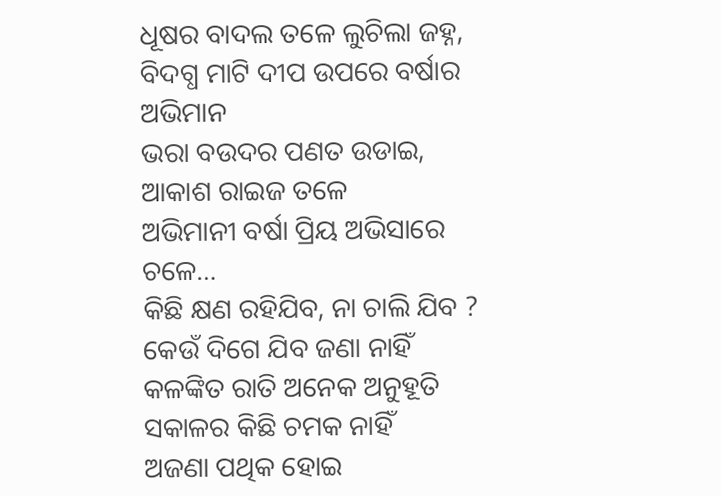ଧୂଷର ବାଦଲ ତଳେ ଲୁଚିଲା ଜହ୍ନ,
ବିଦଗ୍ଧ ମାଟି ଦୀପ ଉପରେ ବର୍ଷାର ଅଭିମାନ
ଭରା ବଉଦର ପଣତ ଉଡାଇ, ଆକାଶ ରାଇଜ ତଳେ
ଅଭିମାନୀ ବର୍ଷା ପ୍ରିୟ ଅଭିସାରେ ଚଳେ…
କିଛି କ୍ଷଣ ରହିଯିବ, ନା ଚାଲି ଯିବ ? କେଉଁ ଦିଗେ ଯିବ ଜଣା ନାହିଁ
କଳଙ୍କିତ ରାତି ଅନେକ ଅନୁହୂତି ସକାଳର କିଛି ଚମକ ନାହିଁ
ଅଜଣା ପଥିକ ହୋଇ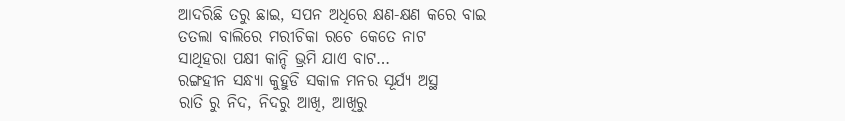ଆଦରିଛି ତରୁ ଛାଇ, ସପନ ଅଧିରେ କ୍ଷଣ-କ୍ଷଣ କରେ ବାଇ
ତତଲା ବାଲିରେ ମରୀଚିକା ରଚେ କେତେ ନାଟ
ସାଥିହରା ପକ୍ଷୀ କାନ୍ଦି ଭ୍ରମି ଯାଏ ବାଟ…
ରଙ୍ଗହୀନ ସନ୍ଧ୍ୟା କୁହୁଡି ସକାଳ ମନର ସୂର୍ଯ୍ୟ ଅସ୍ଥ
ରାତି ରୁ ନିଦ, ନିଦରୁ ଆଖି, ଆଖିରୁ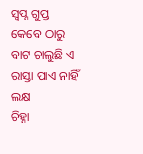ସ୍ବପ୍ନ ଗୁପ୍ତ
କେବେ ଠାରୁ ବାଟ ଚାଲୁଛି ଏ ରାସ୍ତା ପାଏ ନାହିଁ ଲକ୍ଷ
ଚିହ୍ନା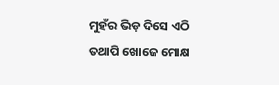ମୁହଁର ଭିଡ଼ ଦିସେ ଏଠି ତଥାପି ଖୋଜେ ମୋକ୍ଷ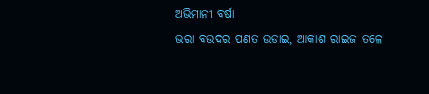ଅଭିମାନୀ ବର୍ଷା
ଭରା ବଉଦର ପଣତ ଉଡାଇ, ଆକାଶ ରାଇଜ ତଳେ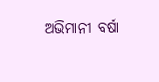ଅଭିମାନୀ ବର୍ଷା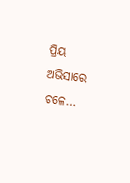ପ୍ରିୟ ଅଭିସାରେ ଚଳେ…